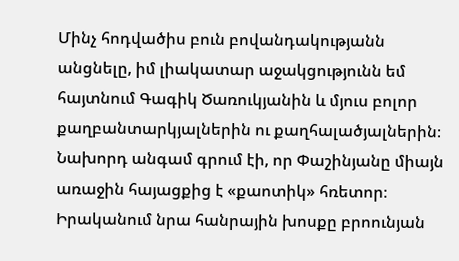Մինչ հոդվածիս բուն բովանդակությանն անցնելը, իմ լիակատար աջակցությունն եմ հայտնում Գագիկ Ծառուկյանին և մյուս բոլոր քաղբանտարկյալներին ու քաղհալածյալներին։
Նախորդ անգամ գրում էի, որ Փաշինյանը միայն առաջին հայացքից է «քաոտիկ» հռետոր։ Իրականում նրա հանրային խոսքը բրոունյան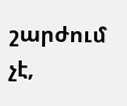շարժում չէ,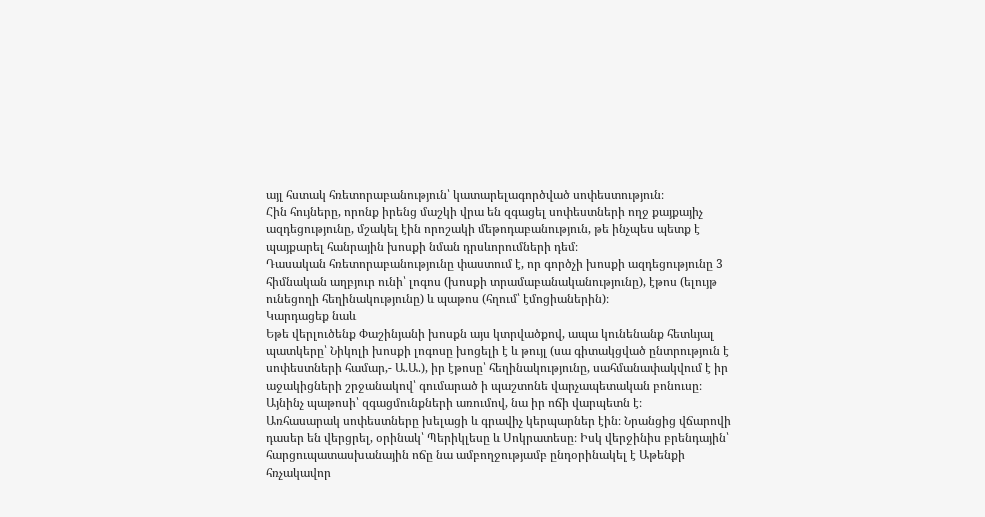այլ հստակ հռետորաբանություն՝ կատարելագործված սոփեստություն։
Հին հույները, որոնք իրենց մաշկի վրա են զգացել սոփեստների ողջ քայքայիչ ազդեցությունը, մշակել էին որոշակի մեթոդաբանություն, թե ինչպես պետք է պայքարել հանրային խոսքի նման դրսևորումների դեմ։
Դասական հռետորաբանությունը փաստում է, որ գործչի խոսքի ազդեցությունը 3 հիմնական աղբյուր ունի՝ լոգոս (խոսքի տրամաբանականությունը), էթոս (ելույթ ունեցողի հեղինակությունը) և պաթոս (հղում՝ էմոցիաներին)։
Կարդացեք նաև
Եթե վերլուծենք Փաշինյանի խոսքն այս կտրվածքով, ապա կունենանք հետևյալ պատկերը՝ Նիկոլի խոսքի լոգոսը խոցելի է և թույլ (սա գիտակցված ընտրություն է սոփեստների համար,- Ա.Ա.), իր էթոսը՝ հեղինակությունը, սահմանափակվում է իր աջակիցների շրջանակով՝ գումարած ի պաշտոնե վարչապետական բոնուսը։ Այնինչ պաթոսի՝ զգացմունքների առումով, նա իր ոճի վարպետն է։
Առհասարակ սոփեստները խելացի և գրավիչ կերպարներ էին։ Նրանցից վճարովի դասեր են վերցրել, օրինակ՝ Պերիկլեսը և Սոկրատեսը։ Իսկ վերջինիս բրենդային՝ հարցուպատասխանային ոճը նա ամբողջությամբ ընդօրինակել է Աթենքի հռչակավոր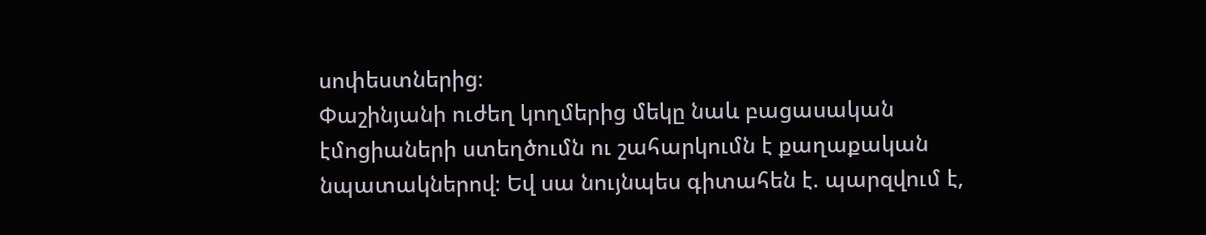սոփեստներից։
Փաշինյանի ուժեղ կողմերից մեկը նաև բացասական էմոցիաների ստեղծումն ու շահարկումն է քաղաքական նպատակներով։ Եվ սա նույնպես գիտահեն է. պարզվում է,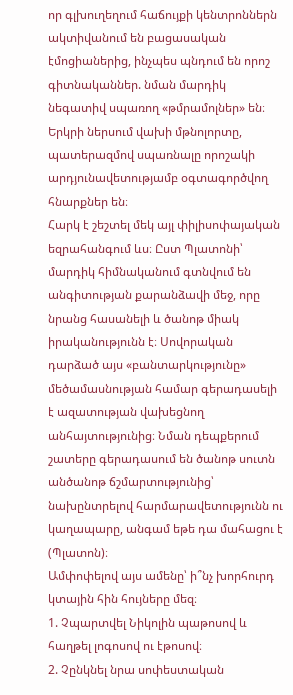որ գլխուղեղում հաճույքի կենտրոններն ակտիվանում են բացասական էմոցիաներից, ինչպես պնդում են որոշ գիտնականներ. նման մարդիկ նեգատիվ սպառող «թմրամոլներ» են։
Երկրի ներսում վախի մթնոլորտը, պատերազմով սպառնալը որոշակի արդյունավետությամբ օգտագործվող հնարքներ են։
Հարկ է շեշտել մեկ այլ փիլիսոփայական եզրահանգում ևս։ Ըստ Պլատոնի՝ մարդիկ հիմնականում գտնվում են անգիտության քարանձավի մեջ, որը նրանց հասանելի և ծանոթ միակ իրականությունն է։ Սովորական դարձած այս «բանտարկությունը» մեծամասնության համար գերադասելի է ազատության վախեցնող անհայտությունից։ Նման դեպքերում շատերը գերադասում են ծանոթ սուտն անծանոթ ճշմարտությունից՝ նախընտրելով հարմարավետությունն ու կաղապարը, անգամ եթե դա մահացու է (Պլատոն)։
Ամփոփելով այս ամենը՝ ի՞նչ խորհուրդ կտային հին հույները մեզ։
1. Չպարտվել Նիկոլին պաթոսով և հաղթել լոգոսով ու էթոսով։
2. Չընկնել նրա սոփեստական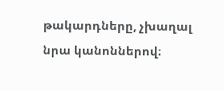թակարդները, չխաղալ նրա կանոններով։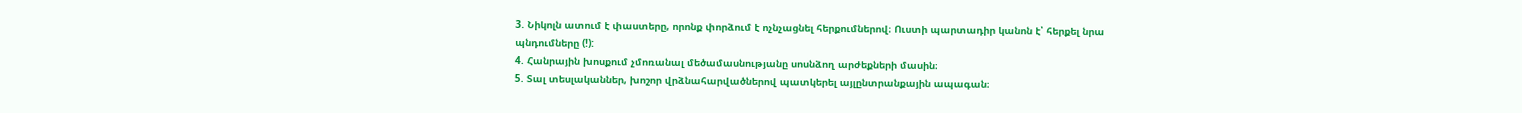3. Նիկոլն ատում է փաստերը, որոնք փորձում է ոչնչացնել հերքումներով։ Ուստի պարտադիր կանոն է՝ հերքել նրա պնդումները (!):
4. Հանրային խոսքում չմոռանալ մեծամասնությանը սոսնձող արժեքների մասին։
5. Տալ տեսլականներ, խոշոր վրձնահարվածներով պատկերել այլընտրանքային ապագան։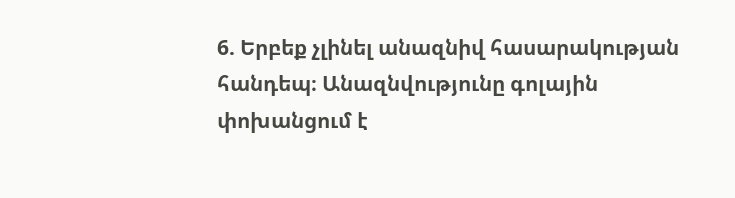6. Երբեք չլինել անազնիվ հասարակության հանդեպ։ Անազնվությունը գոլային փոխանցում է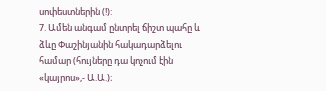սոփեստներին (!):
7. Ամեն անգամ ընտրել ճիշտ պահը և ձևը Փաշինյանին հակադարձելու համար (հույները դա կոչում էին «կայրոս»,- Ա.Ա.)։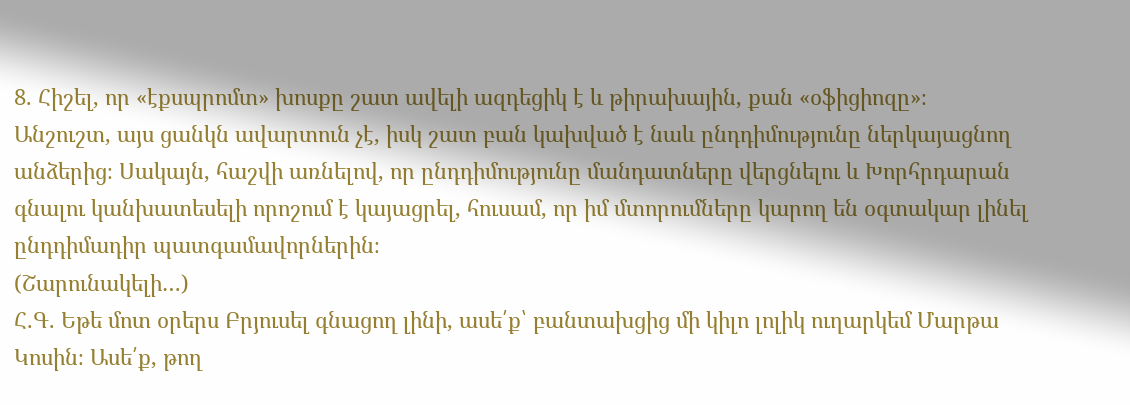8. Հիշել, որ «էքսպրոմտ» խոսքը շատ ավելի ազդեցիկ է և թիրախային, քան «օֆիցիոզը»։
Անշուշտ, այս ցանկն ավարտուն չէ, իսկ շատ բան կախված է նաև ընդդիմությունը ներկայացնող անձերից։ Սակայն, հաշվի առնելով, որ ընդդիմությունը մանդատները վերցնելու և Խորհրդարան գնալու կանխատեսելի որոշում է կայացրել, հուսամ, որ իմ մտորումները կարող են օգտակար լինել ընդդիմադիր պատգամավորներին։
(Շարունակելի…)
Հ.Գ. Եթե մոտ օրերս Բրյուսել գնացող լինի, ասե՛ք՝ բանտախցից մի կիլո լոլիկ ուղարկեմ Մարթա Կոսին։ Ասե՛ք, թող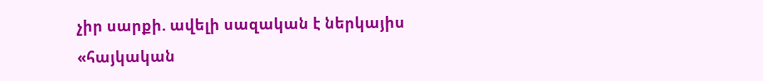չիր սարքի. ավելի սազական է ներկայիս «հայկական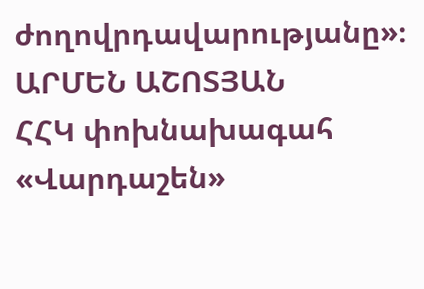ժողովրդավարությանը»։
ԱՐՄԵՆ ԱՇՈՏՅԱՆ
ՀՀԿ փոխնախագահ
«Վարդաշեն»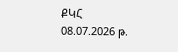ՔԿՀ
08.07.2026 թ.